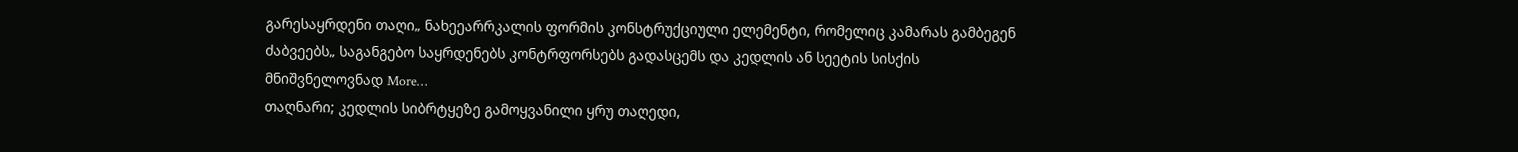გარესაყრდენი თაღი„ ნახეეარრკალის ფორმის კონსტრუქციული ელემენტი, რომელიც კამარას გამბეგენ ძაბვეებს„ საგანგებო საყრდენებს კონტრფორსებს გადასცემს და კედლის ან სეეტის სისქის მნიშვნელოვნად More…
თაღნარი; კედლის სიბრტყეზე გამოყვანილი ყრუ თაღედი,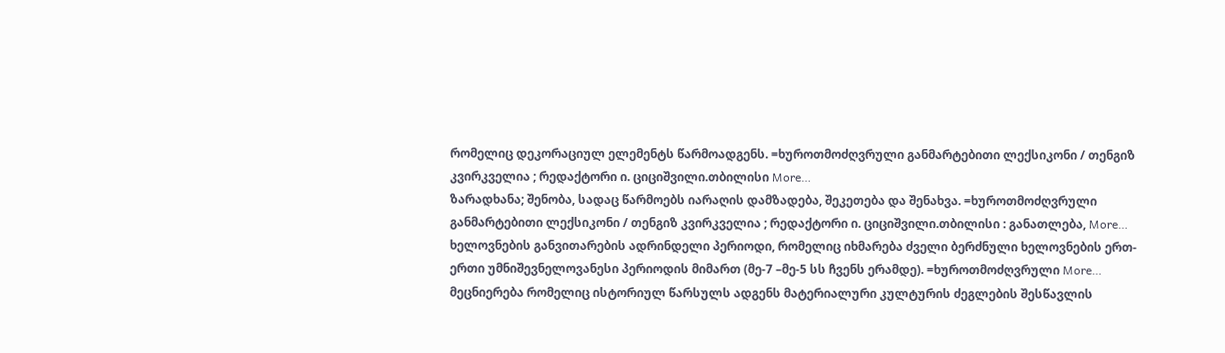რომელიც დეკორაციულ ელემენტს წარმოადგენს. =ხუროთმოძღვრული განმარტებითი ლექსიკონი / თენგიზ კვირკველია ; რედაქტორი ი. ციციშვილი.თბილისი More…
ზარადხანა; შენობა, სადაც წარმოებს იარაღის დამზადება, შეკეთება და შენახვა. =ხუროთმოძღვრული განმარტებითი ლექსიკონი / თენგიზ კვირკველია ; რედაქტორი ი. ციციშვილი.თბილისი : განათლება, More…
ხელოვნების განვითარების ადრინდელი პერიოდი, რომელიც იხმარება ძველი ბერძნული ხელოვნების ერთ-ერთი უმნიშევნელოვანესი პერიოდის მიმართ (მე-7 –მე-5 სს ჩვენს ერამდე). =ხუროთმოძღვრული More…
მეცნიერება რომელიც ისტორიულ წარსულს ადგენს მატერიალური კულტურის ძეგლების შესწავლის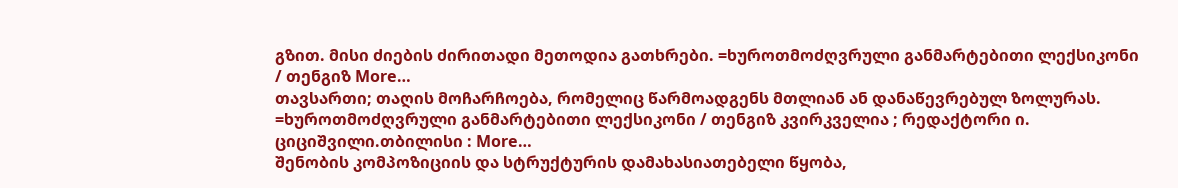გზით. მისი ძიების ძირითადი მეთოდია გათხრები. =ხუროთმოძღვრული განმარტებითი ლექსიკონი / თენგიზ More…
თავსართი; თაღის მოჩარჩოება, რომელიც წარმოადგენს მთლიან ან დანაწევრებულ ზოლურას. =ხუროთმოძღვრული განმარტებითი ლექსიკონი / თენგიზ კვირკველია ; რედაქტორი ი. ციციშვილი.თბილისი : More…
შენობის კომპოზიციის და სტრუქტურის დამახასიათებელი წყობა,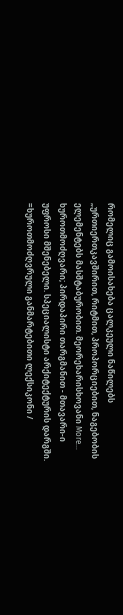რომელიც გამოისახება ცალკეული ნაწილებს „ურთიერთკავშირით, რიტმით, პროპორციებით, ნაგებობის ელემენტებს მასშტაბურობით. მეორეხარისხოვანი More…
ხუროთმოძღვარი; პირდაპირი თარგმანით - მთავარი-ი უფროსი მშენებელი. სპეციალისტი არქიტექტურის დარგში. =ხუროთმოძღვრული განმარტებითი ლექსიკონი /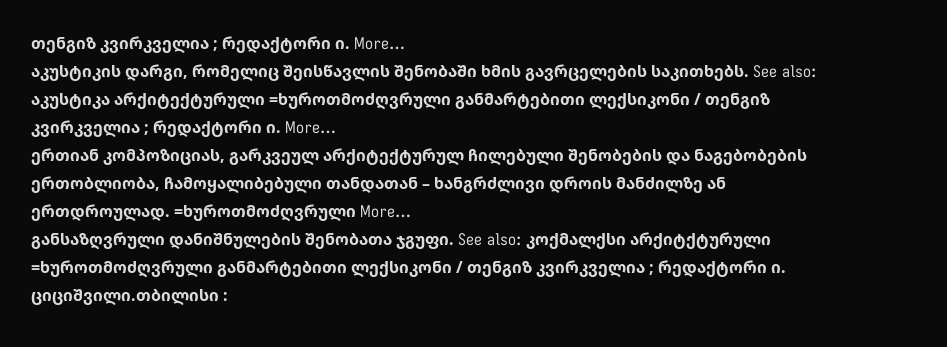თენგიზ კვირკველია ; რედაქტორი ი. More…
აკუსტიკის დარგი, რომელიც შეისწავლის შენობაში ხმის გავრცელების საკითხებს. See also: აკუსტიკა არქიტექტურული =ხუროთმოძღვრული განმარტებითი ლექსიკონი / თენგიზ კვირკველია ; რედაქტორი ი. More…
ერთიან კომპოზიციას, გარკვეულ არქიტექტურულ ჩილებული შენობების და ნაგებობების ერთობლიობა, ჩამოყალიბებული თანდათან – ხანგრძლივი დროის მანძილზე ან ერთდროულად. =ხუროთმოძღვრული More…
განსაზღვრული დანიშნულების შენობათა ჯგუფი. See also: კოქმალქსი არქიტქტურული =ხუროთმოძღვრული განმარტებითი ლექსიკონი / თენგიზ კვირკველია ; რედაქტორი ი. ციციშვილი.თბილისი :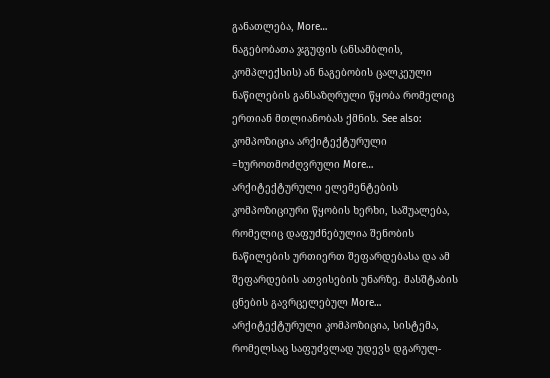განათლება, More…
ნაგებობათა ჯგუფის (ანსამბლის, კომპლექსის) ან ნაგებობის ცალკეული ნაწილების განსაზღრული წყობა რომელიც ერთიან მთლიანობას ქმნის. See also: კომპოზიცია არქიტექტურული =ხუროთმოძღვრული More…
არქიტექტურული ელემენტების კომპოზიციური წყობის ხერხი, საშუალება, რომელიც დაფუძნებულია შენობის ნაწილების ურთიერთ შეფარდებასა და ამ შეფარდების ათვისების უნარზე. მასშტაბის ცნების გავრცელებულ More…
არქიტექტურული კომპოზიცია, სისტემა, რომელსაც საფუძვლად უდევს დგარულ-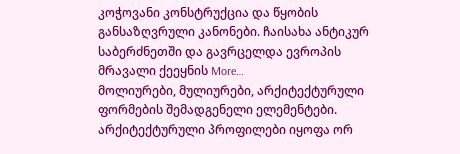კოჭოვანი კონსტრუქცია და წყობის განსაზღვრული კანონები. ჩაისახა ანტიკურ საბერძნეთში და გავრცელდა ევროპის მრავალი ქეეყნის More…
მოლიურები, მულიურები, არქიტექტურული ფორმების შემადგენელი ელემენტები. არქიტექტურული პროფილები იყოფა ორ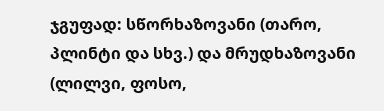ჯგუფად: სწორხაზოვანი (თარო, პლინტი და სხვ.) და მრუდხაზოვანი (ლილვი, ფოსო,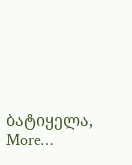ბატიყელა, More…